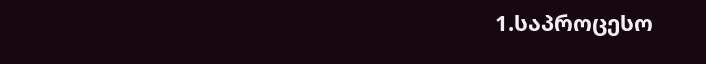1.საპროცესო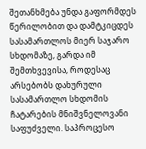შეთანხმება უნდა გაფორმდეს წერილობით და დამტკიცდეს სასამართლოს მიერ საჯარო სხდომაზე, გარდა იმ შემთხვევისა, როდესაც არსებობს დახურული სასამართლო სხდომის ჩატარების მნიშვნელოვანი საფუძველი. საპროცესო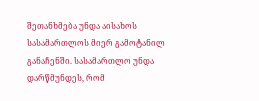შეთანხმება უნდა აისახოს სასამართლოს მიერ გამოტანილ განაჩენში. სასამართლო უნდა დარწმუნდეს, რომ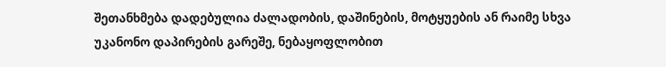შეთანხმება დადებულია ძალადობის, დაშინების, მოტყუების ან რაიმე სხვა უკანონო დაპირების გარეშე, ნებაყოფლობით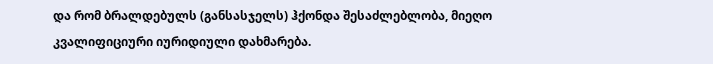და რომ ბრალდებულს (განსასჯელს) ჰქონდა შესაძლებლობა, მიეღო კვალიფიციური იურიდიული დახმარება.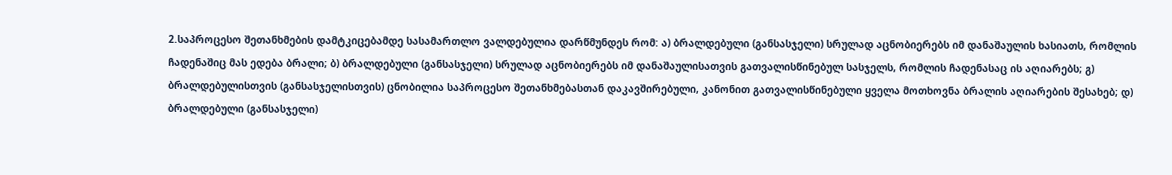2.საპროცესო შეთანხმების დამტკიცებამდე სასამართლო ვალდებულია დარწმუნდეს რომ: ა) ბრალდებული (განსასჯელი) სრულად აცნობიერებს იმ დანაშაულის ხასიათს, რომლის ჩადენაშიც მას ედება ბრალი; ბ) ბრალდებული (განსასჯელი) სრულად აცნობიერებს იმ დანაშაულისათვის გათვალისწინებულ სასჯელს, რომლის ჩადენასაც ის აღიარებს; გ) ბრალდებულისთვის (განსასჯელისთვის) ცნობილია საპროცესო შეთანხმებასთან დაკავშირებული, კანონით გათვალისწინებული ყველა მოთხოვნა ბრალის აღიარების შესახებ; დ) ბრალდებული (განსასჯელი)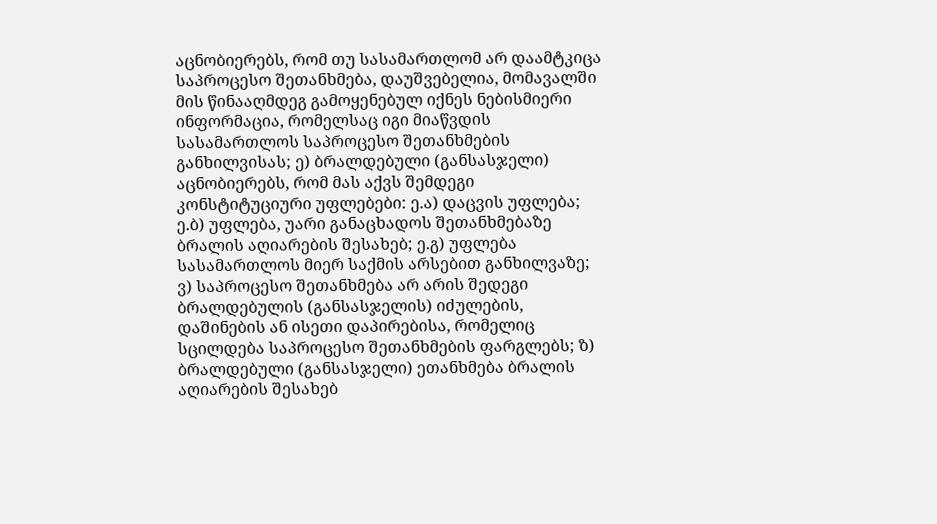აცნობიერებს, რომ თუ სასამართლომ არ დაამტკიცა საპროცესო შეთანხმება, დაუშვებელია, მომავალში მის წინააღმდეგ გამოყენებულ იქნეს ნებისმიერი ინფორმაცია, რომელსაც იგი მიაწვდის სასამართლოს საპროცესო შეთანხმების განხილვისას; ე) ბრალდებული (განსასჯელი) აცნობიერებს, რომ მას აქვს შემდეგი კონსტიტუციური უფლებები: ე.ა) დაცვის უფლება; ე.ბ) უფლება, უარი განაცხადოს შეთანხმებაზე ბრალის აღიარების შესახებ; ე.გ) უფლება სასამართლოს მიერ საქმის არსებით განხილვაზე; ვ) საპროცესო შეთანხმება არ არის შედეგი ბრალდებულის (განსასჯელის) იძულების, დაშინების ან ისეთი დაპირებისა, რომელიც სცილდება საპროცესო შეთანხმების ფარგლებს; ზ) ბრალდებული (განსასჯელი) ეთანხმება ბრალის აღიარების შესახებ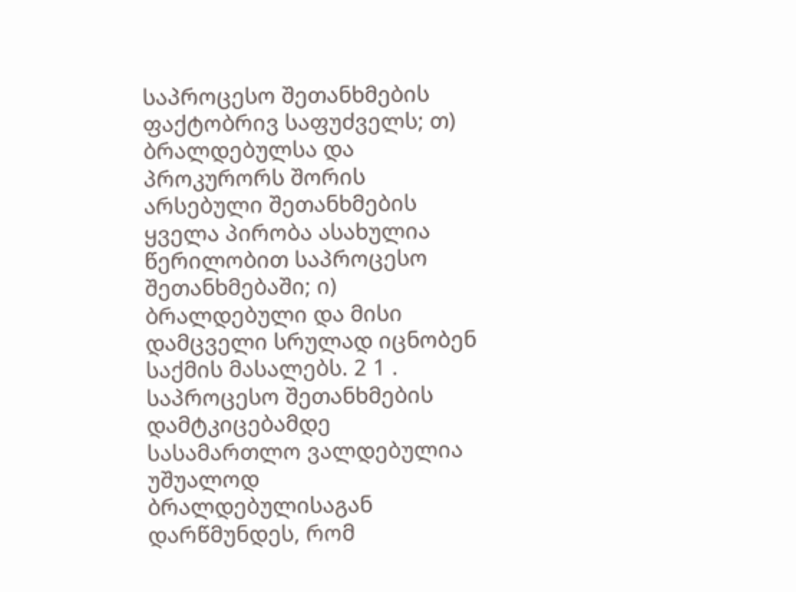საპროცესო შეთანხმების ფაქტობრივ საფუძველს; თ) ბრალდებულსა და პროკურორს შორის არსებული შეთანხმების ყველა პირობა ასახულია წერილობით საპროცესო შეთანხმებაში; ი) ბრალდებული და მისი დამცველი სრულად იცნობენ საქმის მასალებს. 2 1 . საპროცესო შეთანხმების დამტკიცებამდე სასამართლო ვალდებულია უშუალოდ ბრალდებულისაგან დარწმუნდეს, რომ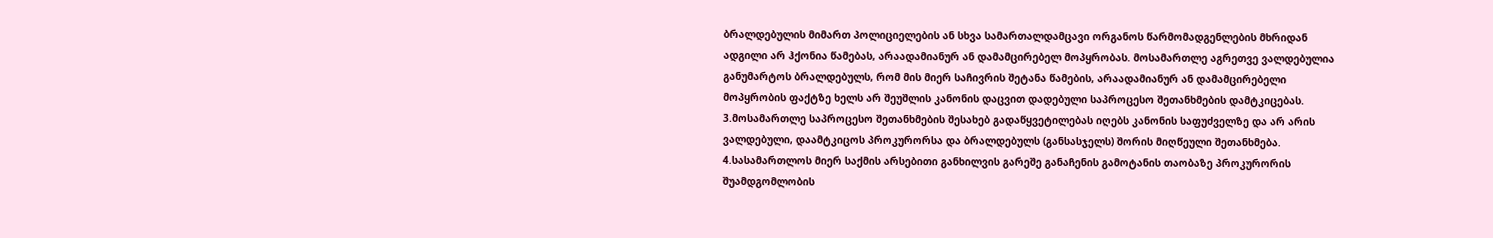ბრალდებულის მიმართ პოლიციელების ან სხვა სამართალდამცავი ორგანოს წარმომადგენლების მხრიდან ადგილი არ ჰქონია წამებას, არაადამიანურ ან დამამცირებელ მოპყრობას. მოსამართლე აგრეთვე ვალდებულია განუმარტოს ბრალდებულს, რომ მის მიერ საჩივრის შეტანა წამების, არაადამიანურ ან დამამცირებელი მოპყრობის ფაქტზე ხელს არ შეუშლის კანონის დაცვით დადებული საპროცესო შეთანხმების დამტკიცებას.
3.მოსამართლე საპროცესო შეთანხმების შესახებ გადაწყვეტილებას იღებს კანონის საფუძველზე და არ არის ვალდებული, დაამტკიცოს პროკურორსა და ბრალდებულს (განსასჯელს) შორის მიღწეული შეთანხმება.
4.სასამართლოს მიერ საქმის არსებითი განხილვის გარეშე განაჩენის გამოტანის თაობაზე პროკურორის შუამდგომლობის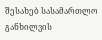შესახებ სასამართლო განხილვის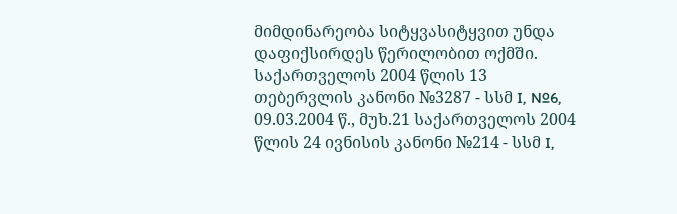მიმდინარეობა სიტყვასიტყვით უნდა დაფიქსირდეს წერილობით ოქმში. საქართველოს 2004 წლის 13 თებერვლის კანონი №3287 - სსმ I, №6, 09.03.2004 წ., მუხ.21 საქართველოს 2004 წლის 24 ივნისის კანონი №214 - სსმ I,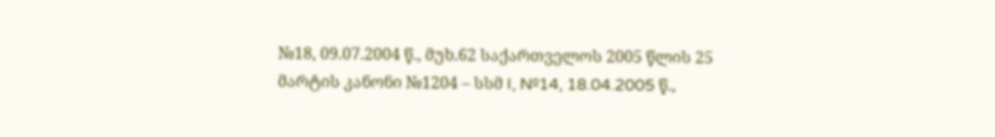№18, 09.07.2004 წ., მუხ.62 საქართველოს 2005 წლის 25 მარტის კანონი №1204 – სსმ I, №14, 18.04.2005 წ.,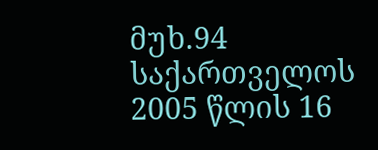მუხ.94 საქართველოს 2005 წლის 16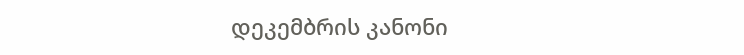დეკემბრის კანონი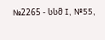№2265 - სსმ I, №55,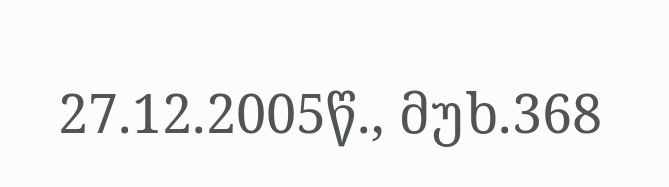27.12.2005წ., მუხ.368